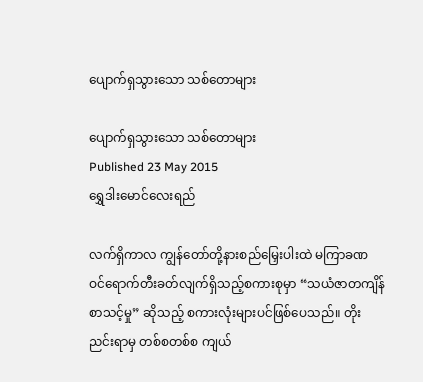ပျောက်ရှသွားသော သစ်တောများ

ပျောက်ရှသွားသော သစ်တောများ
Published 23 May 2015
ရွှေဒါးမောင်လေးရည်

လက်ရှိကာလ ကျွန်တော်တို့နားစည်မြှေးပါးထဲ မကြာခဏ ဝင်ရောက်တီးခတ်လျက်ရှိသည့်စကားစုမှာ “သယံဇာတကျိန်စာသင့်မှု” ဆိုသည့် စကားလုံးများပင်ဖြစ်ပေသည်။ တိုးညင်းရာမှ တစ်စတစ်စ ကျယ်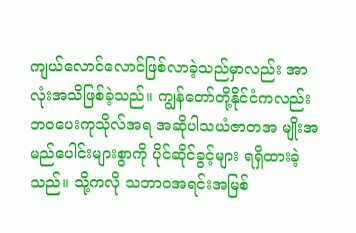ကျယ်လောင်လောင်ဖြစ်လာခဲ့သည်မှာလည်း အာလုံးအသိဖြစ်ခဲ့သည်။ ကျွန်တော်တို့နိုင်ငံကလည်း ဘဝပေးကုသိုလ်အရ အဆိုပါသယံဇာတအ မျိုးအမည်ပေါင်းများစွာကို ပိုင်ဆိုင်ခွင့်များ ရရှိထားခဲ့သည်။ သို့ကလို သဘာဝအရင်းအမြစ်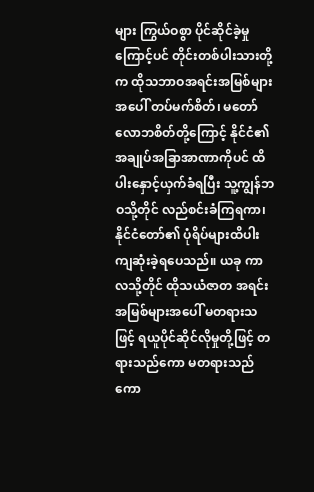များ ကြွယ်ဝစွာ ပိုင်ဆိုင်ခဲ့မှုကြောင့်ပင် တိုင်းတစ်ပါးသားတို့က ထိုသဘာဝအရင်းအမြစ်များအပေါ် တပ်မက်စိတ်၊ မတော်လောဘစိတ်တို့ကြောင့် နိုင်ငံ၏ အချုပ်အခြာအာဏာကိုပင် ထိပါးနှောင့်ယှက်ခံရပြီး သူ့ကျွန်ဘဝသို့တိုင် လည်စင်းခံကြရကာ၊ နိုင်ငံတော်၏ ပုံရိပ်များထိပါးကျဆုံးခဲ့ရပေသည်။ ယခု ကာလသို့တိုင် ထိုသယံဇာတ အရင်းအမြစ်များအပေါ် မတရားသဖြင့် ရယူပိုင်ဆိုင်လိုမှုတို့ဖြင့် တရားသည်ကော မတရားသည်ကော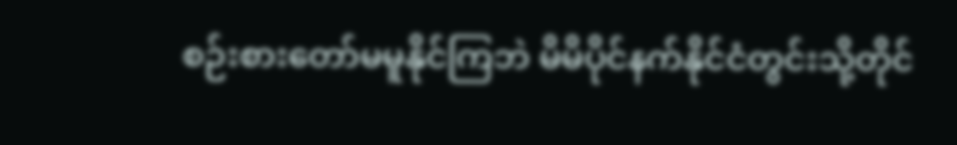စဉ်းစားတော်မမူနိုင်ကြဘဲ မိမိပိုင်နက်နိုင်ငံတွင်းသို့တိုင်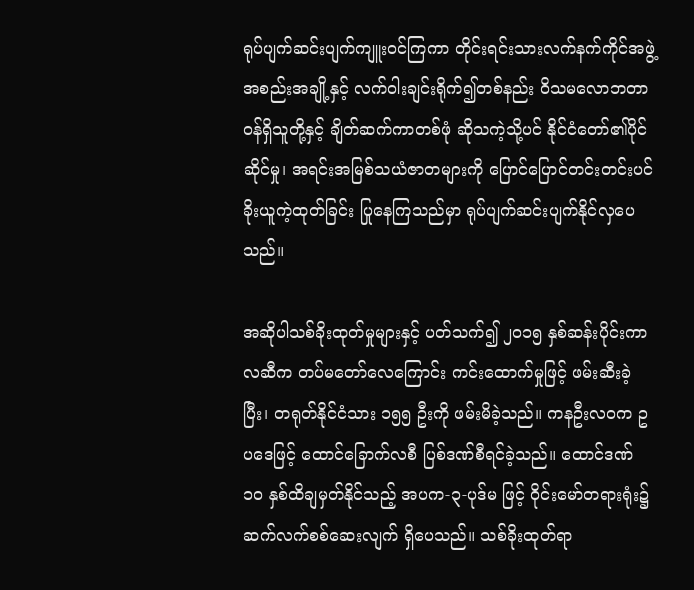ရုပ်ပျက်ဆင်းပျက်ကျူးဝင်ကြကာ တိုင်းရင်းသားလက်နက်ကိုင်အဖွဲ့အစည်းအချို့နှင့် လက်ဝါးချင်းရိုက်၍တစ်နည်း ဝိသမလောဘတာဝန်ရှိသူတို့နှင့် ချိတ်ဆက်ကာတစ်ဖုံ ဆိုသကဲ့သို့ပင် နိုင်ငံတော်၏ပိုင်ဆိုင်မှု၊ အရင်းအမြစ်သယံဇာတများကို ပြောင်ပြောင်တင်းတင်းပင် ခိုးယူကဲ့ထုတ်ခြင်း ပြုနေကြသည်မှာ ရုပ်ပျက်ဆင်းပျက်နိုင်လှပေသည်။

အဆိုပါသစ်ခိုးထုတ်မှုများနှင့် ပတ်သက်၍ ၂၀၁၅ နှစ်ဆန်းပိုင်းကာလဆီက တပ်မတော်လေကြောင်း ကင်းထောက်မှုဖြင့် ဖမ်းဆီးခဲ့ပြီး၊ တရုတ်နိုင်ငံသား ၁၅၅ ဦးကို ဖမ်းမိခဲ့သည်။ ကနဦးလဝက ဥပဒေဖြင့် ထောင်ခြောက်လစီ ပြစ်ဒဏ်စီရင်ခဲ့သည်။ ထောင်ဒဏ် ၁၀ နှစ်ထိချမှတ်နိုင်သည့် အပက-၃-ပုဒ်မ ဖြင့် ဝိုင်းမော်တရားရုံး၌ ဆက်လက်စစ်ဆေးလျက် ရှိပေသည်။ သစ်ခိုးထုတ်ရာ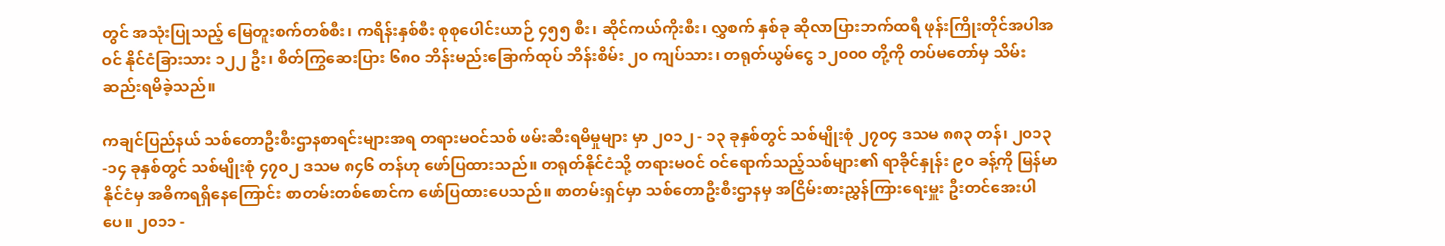တွင် အသုံးပြုသည့် မြေတူးစက်တစ်စီး၊ ကရိန်းနှစ်စီး စုစုပေါင်းယာဉ် ၄၅၅ စီး၊ ဆိုင်ကယ်ကိုးစီး၊ လွှစက် နှစ်ခု ဆိုလာပြားဘက်ထရီ ဖုန်းကြိုးတိုင်အပါအဝင် နိုင်ငံခြားသား ၁၂၂ ဦး၊ စိတ်ကြွဆေးပြား ၆၈၀ ဘိန်းမည်းခြောက်ထုပ် ဘိန်းစိမ်း ၂၀ ကျပ်သား၊ တရုတ်ယွမ်ငွေ ၁၂၀၀၀ တို့ကို တပ်မတော်မှ သိမ်းဆည်းရမိခဲ့သည်။

ကချင်ပြည်နယ် သစ်တောဦးစီးဌာနစာရင်းများအရ တရားမဝင်သစ် ဖမ်းဆီးရမိမှုများ မှာ ၂၀၁၂ - ၁၃ ခုနှစ်တွင် သစ်မျိုးစုံ ၂၇၀၄ ဒသမ ၈၈၃ တန်၊ ၂၀၁၃-၁၄ ခုနှစ်တွင် သစ်မျိုးစုံ ၄၇၀၂ ဒသမ ၈၄၆ တန်ဟု ဖော်ပြထားသည်။ တရုတ်နိုင်ငံသို့ တရားမဝင် ဝင်ရောက်သည့်သစ်များ၏ ရာခိုင်နှုန်း ၉၀ ခန့်ကို မြန်မာနိုင်ငံမှ အဓိကရရှိနေကြောင်း စာတမ်းတစ်စောင်က ဖော်ပြထားပေသည်။ စာတမ်းရှင်မှာ သစ်တောဦးစီးဌာနမှ အငြိမ်းစားညွှန်ကြားရေးမှူး ဦးတင်အေးပါပေ။ ၂၀၁၁ -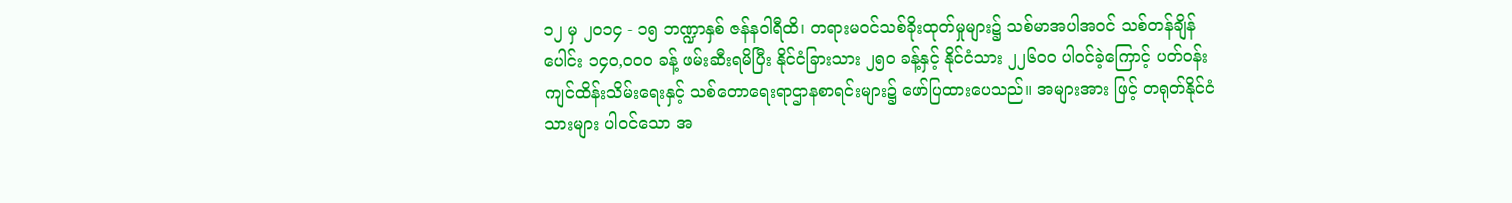၁၂ မှ ၂၀၁၄ - ၁၅ ဘဏ္ဍာနှစ် ဇန်နဝါရီထိ၊ တရားမဝင်သစ်ခိုးထုတ်မှုများ၌ သစ်မာအပါအဝင် သစ်တန်ချိန်ပေါင်း ၁၄၀,၀၀၀ ခန့် ဖမ်းဆီးရမိပြီး နိုင်ငံခြားသား ၂၅၀ ခန့်နှင့် နိုင်ငံသား ၂၂၆၀၀ ပါဝင်ခဲ့ကြောင့် ပတ်ဝန်းကျင်ထိန်းသိမ်းရေးနှင့် သစ်တောရေးရာဌာနစာရင်းများ၌ ဖော်ပြထားပေသည်။ အများအား ဖြင့် တရုတ်နိုင်ငံသားများ ပါဝင်သော အ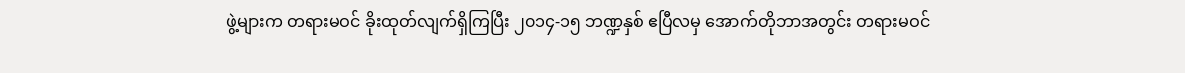ဖွဲ့များက တရားမဝင် ခိုးထုတ်လျက်ရှိကြပြီး ၂၀၁၄-၁၅ ဘဏ္ဍနှစ် ဧပြီလမှ အောက်တိုဘာအတွင်း တရားမဝင်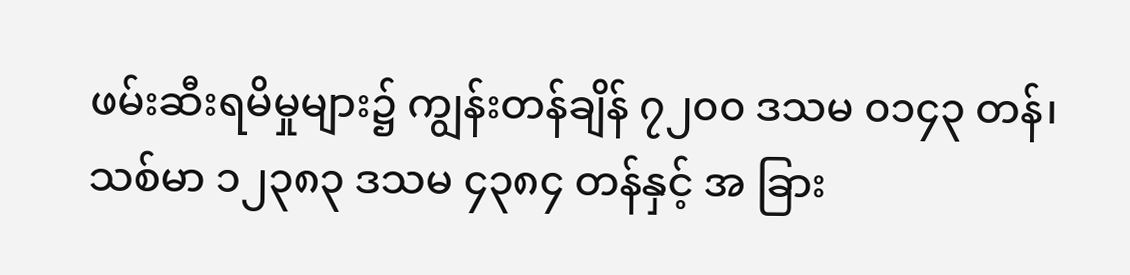ဖမ်းဆီးရမိမှုများ၌ ကျွန်းတန်ချိန် ၇၂၀၀ ဒသမ ၀၁၄၃ တန်၊ သစ်မာ ၁၂၃၈၃ ဒသမ ၄၃၈၄ တန်နှင့် အ ခြား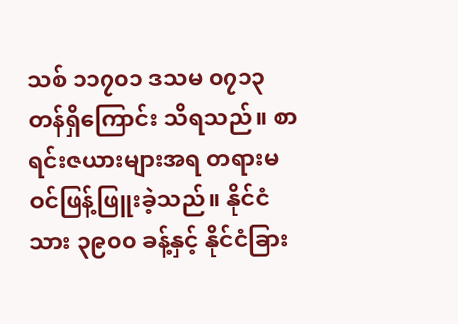သစ် ၁၁၇၀၁ ဒသမ ၀၇၁၃ တန်ရှိကြောင်း သိရသည်။ စာရင်းဇယားများအရ တရားမဝင်ဖြန့်ဖြူးခဲ့သည်။ နိုင်ငံသား ၃၉၀၀ ခန့်နှင့် နိုင်ငံခြား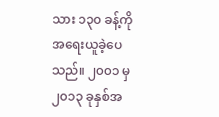သား ၁၃၀ ခန့်ကို အရေးယူခဲ့ပေသည်။ ၂၀၀၁ မှ ၂၀၁၃ ခုနှစ်အ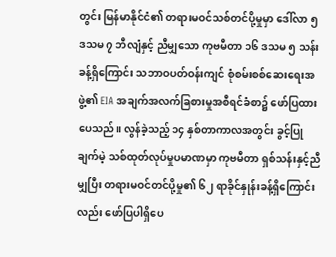တွင်း မြန်မာနိုင်ငံ၏ တရားမဝင်သစ်တင်ပို့မှုမှာ ဒေါ်လာ ၅ ဒသမ ၇ ဘီလျံနှင့် ညီမျှသော ကုဗမီတာ ၁၆ ဒသမ ၅ သန်းခန့်ရှိကြောင်း သဘာဝပတ်ဝန်းကျင် စုံစမ်းစစ်ဆေးရေးအဖွဲ့၏ EIA အချက်အလက်ခြစားမှုအစီရင်ခံစာ၌ ဖော်ပြထားပေသည်။ လွန်ခဲ့သည့် ၁၄ နှစ်တာကာလအတွင်း ခွင့်ပြုချက်မဲ့ သစ်ထုတ်လုပ်မှုပမာဏမှာ ကုဗမီတာ ရှစ်သန်းနှင့်ညီမျှပြီး တရားမဝင်တင်ပို့မှု၏ ၆၂ ရာခိုင်နှုန်းခန့်ရှိကြောင်းလည်း ဖော်ပြပါရှိပေ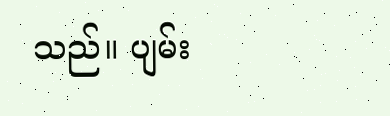သည်။ ပျမ်း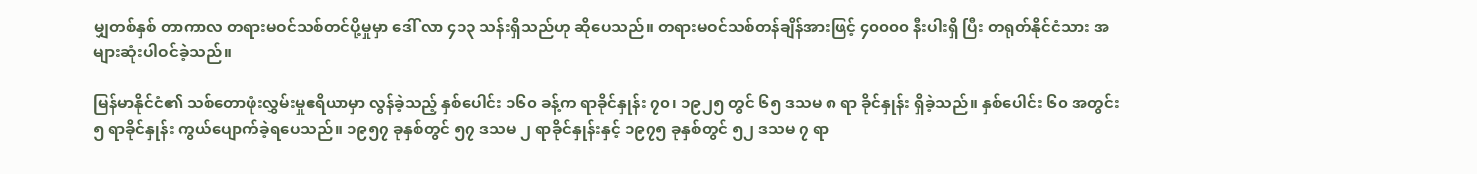မျှတစ်နှစ် တာကာလ တရားမဝင်သစ်တင်ပို့မှုမှာ ဒေါ် လာ ၄၁၃ သန်းရှိသည်ဟု ဆိုပေသည်။ တရားမဝင်သစ်တန်ချိန်အားဖြင့် ၄၀၀၀၀ နီးပါးရှိ ပြီး တရုတ်နိုင်ငံသား အများဆုံးပါဝင်ခဲ့သည်။

မြန်မာနိုင်ငံ၏ သစ်တောဖုံးလွှမ်းမှုဧရိယာမှာ လွန်ခဲ့သည့် နှစ်ပေါင်း ၁၆၀ ခန့်က ရာခိုင်နှုန်း ၇၀၊ ၁၉၂၅ တွင် ၆၅ ဒသမ ၈ ရာ ခိုင်နှုန်း ရှိခဲ့သည်။ နှစ်ပေါင်း ၆၀ အတွင်း ၅ ရာခိုင်နှုန်း ကွယ်ပျောက်ခဲ့ရပေသည်။ ၁၉၅၇ ခုနှစ်တွင် ၅၇ ဒသမ ၂ ရာခိုင်နှုန်းနှင့် ၁၉၇၅ ခုနှစ်တွင် ၅၂ ဒသမ ၇ ရာ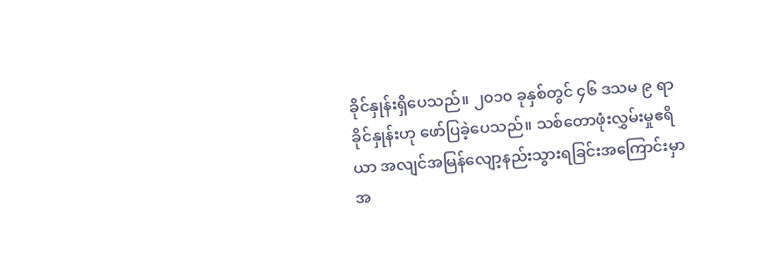ခိုင်နှုန်းရှိပေသည်။ ၂၀၁၀ ခုနှစ်တွင် ၄၆ ဒသမ ၉ ရာခိုင်နှုန်းဟု ဖော်ပြခဲ့ပေသည်။ သစ်တောဖုံးလွှမ်းမှုဧရိယာ အလျင်အမြန်လျော့နည်းသွားရခြင်းအကြောင်းမှာ အ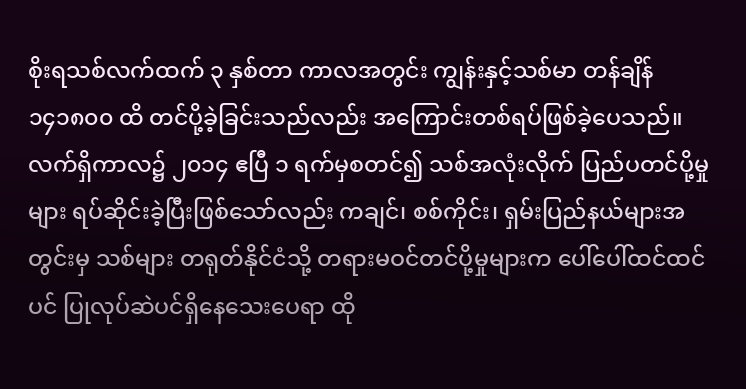စိုးရသစ်လက်ထက် ၃ နှစ်တာ ကာလအတွင်း ကျွန်းနှင့်သစ်မာ တန်ချိန် ၁၄၁၈၀၀ ထိ တင်ပို့ခဲ့ခြင်းသည်လည်း အကြောင်းတစ်ရပ်ဖြစ်ခဲ့ပေသည်။ လက်ရှိကာလ၌ ၂၀၁၄ ဧပြီ ၁ ရက်မှစတင်၍ သစ်အလုံးလိုက် ပြည်ပတင်ပို့မှုများ ရပ်ဆိုင်းခဲ့ပြီးဖြစ်သော်လည်း ကချင်၊ စစ်ကိုင်း၊ ရှမ်းပြည်နယ်များအတွင်းမှ သစ်များ တရုတ်နိုင်ငံသို့ တရားမဝင်တင်ပို့မှုများက ပေါ်ပေါ်ထင်ထင်ပင် ပြုလုပ်ဆဲပင်ရှိနေသေးပေရာ ထို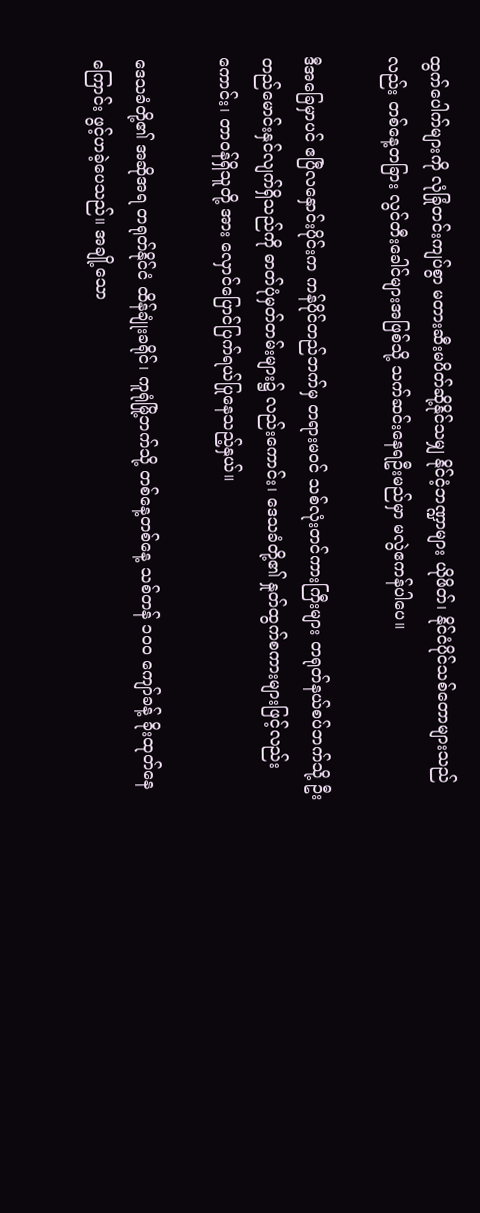ထွက်ပေါက်များကို လုံခြုံတင်းကျပ်စွာ မတားဆီးမပိတ်ဆို့နိုင်သမျှ နိုင်ငံ့ဘဏ္ဍာများ ယိုဖိတ်၊ နိုင်ငံပိုင်သစ်တောများသည်လည်း တစ်နေ့တခြား လွင်တီးခေါင်များအဖြစ်သို့ သက်ဆင်းနေရဦးမည်မှာ မလွဲဧကန်ပါပေ။

ဒီအခြေမှာပင် ဧပြီလနှောင်းပိုင်းက ကန်ပိုင်တည်ဘက်မှ တရားမဝင် သစ်လုံးတင်ကားကြီးများ တရုတ်နယ်စပ်ဘက်သို့ ဦးတည်မောင်းနှင်လျက်ရှိသည်ကို ဓာတ်ပုံမှတ်တမ်းများ၌ လည်းကောင်း၊ ဒေသခံတို့၏ နှုတ်ထွက်စကားများဖြင့်လည်းကောင်း၊ တာဝန်ရှိသူတို့ အား လှောင်ပြောင်ပြက်ရယ်ပြုနေသည့်နှယ်။

ဒေသခံတို့၏ အဆိုအရ တရုတ်နိုင်ငံ ထိန်ချုံးခရိုင်၊ ကူရုံမြို့ဘက်သို့ တစ်နေ့တစ်နေ့ သစ်တန် ၁၀၀ ကျော်ခန့် ခိုးထုတ်နေကြောင်း ဖွင့်ဟခဲ့ပေသည်။ အချို့သော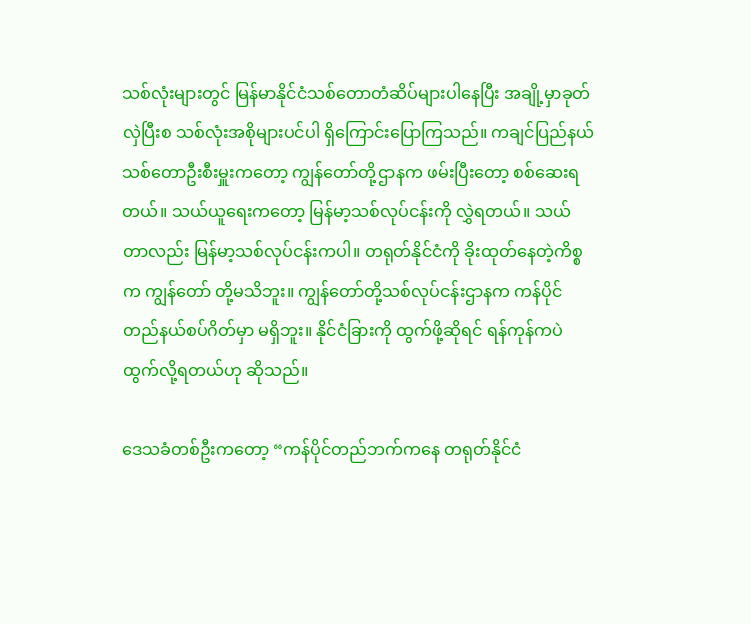သစ်လုံးများတွင် မြန်မာနိုင်ငံသစ်တောတံဆိပ်များပါနေပြီး အချို့မှာခုတ်လှဲပြီးစ သစ်လုံးအစိုများပင်ပါ ရှိကြောင်းပြောကြသည်။ ကချင်ပြည်နယ်သစ်တောဦးစီးမှူးကတော့ ကျွန်တော်တို့ဌာနက ဖမ်းပြီးတော့ စစ်ဆေးရတယ်။ သယ်ယူရေးကတော့ မြန်မာ့သစ်လုပ်ငန်းကို လွှဲရတယ်။ သယ်တာလည်း မြန်မာ့သစ်လုပ်ငန်းကပါ။ တရုတ်နိုင်ငံကို ခိုးထုတ်နေတဲ့ကိစ္စက ကျွန်တော် တို့မသိဘူး။ ကျွန်တော်တို့သစ်လုပ်ငန်းဌာနက ကန်ပိုင်တည်နယ်စပ်ဂိတ်မှာ မရှိဘူး။ နိုင်ငံခြားကို ထွက်ဖို့ဆိုရင် ရန်ကုန်ကပဲ ထွက်လို့ရတယ်ဟု ဆိုသည်။

ဒေသခံတစ်ဦးကတော့ “ကန်ပိုင်တည်ဘက်ကနေ တရုတ်နိုင်ငံ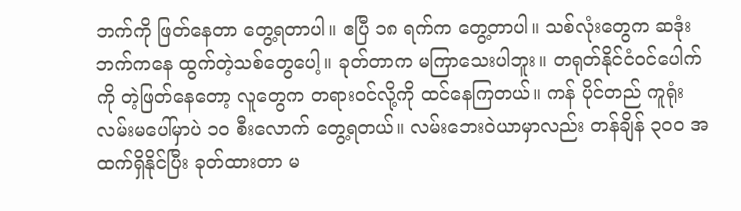ဘက်ကို ဖြတ်နေတာ တွေ့ရတာပါ။ ဧပြီ ၁၈ ရက်က တွေ့တာပါ။ သစ်လုံးတွေက ဆဒုံးဘက်ကနေ ထွက်တဲ့သစ်တွေပေါ့။ ခုတ်တာက မကြာသေးပါဘူး။ တရုတ်နိုင်ငံဝင်ပေါက်ကို တဲ့ဖြတ်နေတော့ လူတွေက တရားဝင်လို့ကို ထင်နေကြတယ်။ ကန် ပိုင်တည် ကူရုံးလမ်းမပေါ်မှာပဲ ၁၀ စီးလောက် တွေ့ရတယ်။ လမ်းဘေးဝဲယာမှာလည်း တန်ချိန် ၃၀၀ အထက်ရှိနိုင်ပြီး ခုတ်ထားတာ မ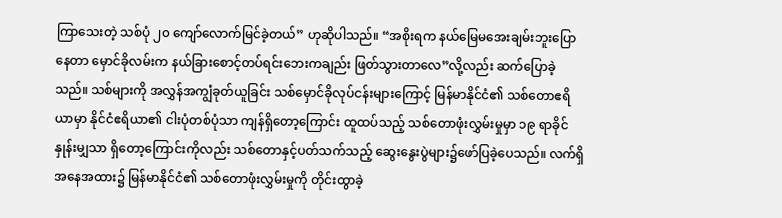ကြာသေးတဲ့ သစ်ပုံ ၂၀ ကျော်လောက်မြင်ခဲ့တယ်” ဟုဆိုပါသည်။ “အစိုးရက နယ်မြေမအေးချမ်းဘူးပြောနေတာ မှောင်ခိုလမ်းက နယ်ခြားစောင့်တပ်ရင်းဘေးကချည်း ဖြတ်သွားတာလေ”လို့လည်း ဆက်ပြောခဲ့သည်။ သစ်များကို အလွှန်အကျွံခုတ်ယူခြင်း သစ်မှောင်ခိုလုပ်ငန်းများကြောင့် မြန်မာနိုင်ငံ၏ သစ်တောဧရိယာမှာ နိုင်ငံဧရိယာ၏ ငါးပုံတစ်ပုံသာ ကျန်ရှိတော့ကြောင်း ထူထပ်သည့် သစ်တောဖုံးလွှမ်းမှုမှာ ၁၉ ရာခိုင်နှုန်းမျှသာ ရှိတော့ကြောင်းကိုလည်း သစ်တောနှင့်ပတ်သက်သည့် ဆွေးနွေးပွဲများ၌ဖော်ပြခဲ့ပေသည်။ လက်ရှိအနေအထား၌ မြန်မာနိုင်ငံ၏ သစ်တောဖုံးလွှမ်းမှုကို တိုင်းထွာခဲ့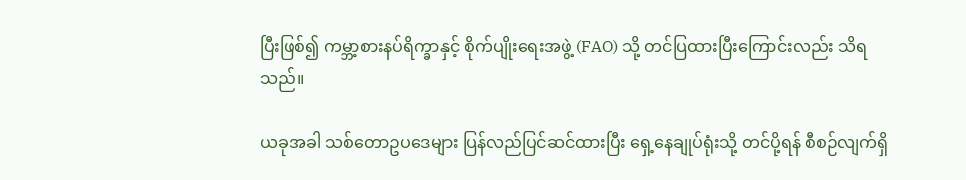ပြီးဖြစ်၍ ကမ္ဘာ့စားနပ်ရိက္ခာနှင့် စိုက်ပျိုးရေးအဖွဲ့ (FAO) သို့ တင်ပြထားပြီးကြောင်းလည်း သိရသည်။

ယခုအခါ သစ်တောဥပဒေများ ပြန်လည်ပြင်ဆင်ထားပြီး ရှေ့နေချုပ်ရုံးသို့ တင်ပို့ရန် စီစဉ်လျက်ရှိ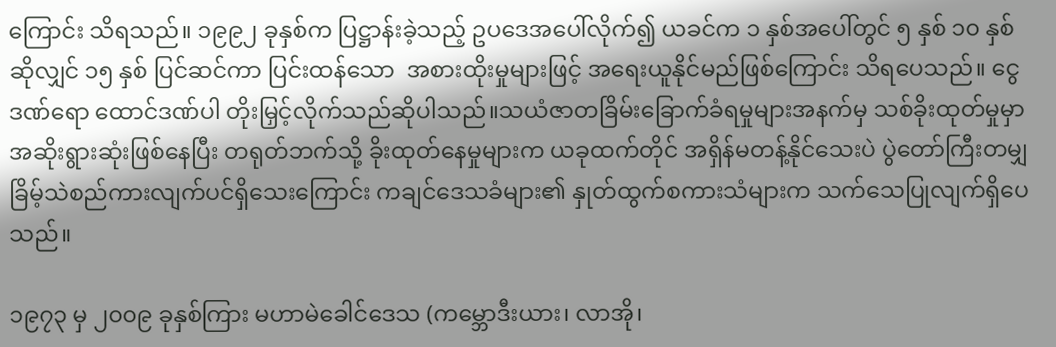ကြောင်း သိရသည်။ ၁၉၉၂ ခုနှစ်က ပြဋ္ဌာန်းခဲ့သည့် ဥပဒေအပေါ်လိုက်၍ ယခင်က ၁ နှစ်အပေါ်တွင် ၅ နှစ် ၁၀ နှစ် ဆိုလျှင် ၁၅ နှစ် ပြင်ဆင်ကာ ပြင်းထန်သော  အစားထိုးမှုများဖြင့် အရေးယူနိုင်မည်ဖြစ်ကြောင်း သိရပေသည်။ ငွေဒဏ်ရော ထောင်ဒဏ်ပါ တိုးမြှင့်လိုက်သည်ဆိုပါသည်။သယံဇာတခြိမ်းခြောက်ခံရမှုများအနက်မှ သစ်ခိုးထုတ်မှုမှာ အဆိုးရွားဆုံးဖြစ်နေပြီး တရုတ်ဘက်သို့ ခိုးထုတ်နေမှုများက ယခုထက်တိုင် အရှိန်မတန့်နိုင်သေးပဲ ပွဲတော်ကြီးတမျှ ခြိမ့်သဲစည်ကားလျက်ပင်ရှိသေးကြောင်း ကချင်ဒေသခံများ၏ နှုတ်ထွက်စကားသံများက သက်သေပြုလျက်ရှိပေသည်။

၁၉၇၃ မှ ၂၀၀၉ ခုနှစ်ကြား မဟာမဲခေါင်ဒေသ (ကမ္ဘောဒီးယား၊ လာအို၊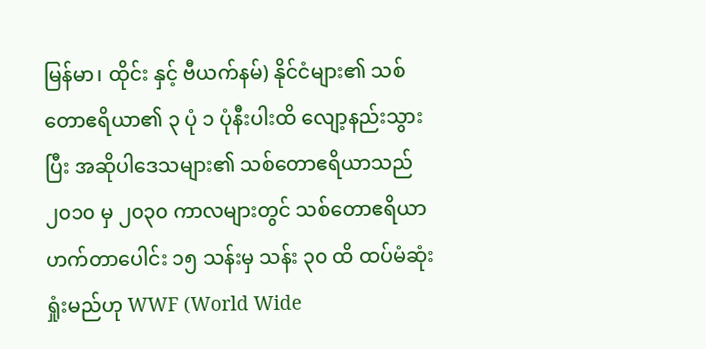မြန်မာ၊ ထိုင်း နှင့် ဗီယက်နမ်) နိုင်ငံများ၏ သစ်တောဧရိယာ၏ ၃ ပုံ ၁ ပုံနီးပါးထိ လျော့နည်းသွားပြီး အဆိုပါဒေသများ၏ သစ်တောဧရိယာသည် ၂၀၁၀ မှ ၂၀၃၀ ကာလများတွင် သစ်တောဧရိယာ ဟက်တာပေါင်း ၁၅ သန်းမှ သန်း ၃၀ ထိ ထပ်မံဆုံးရှုံးမည်ဟု WWF (World Wide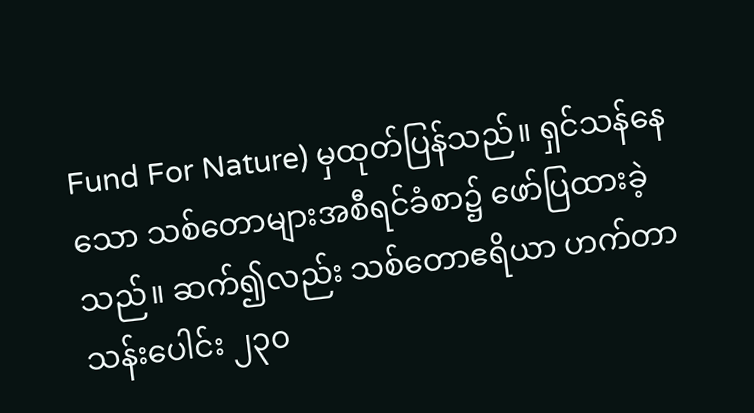Fund For Nature) မှထုတ်ပြန်သည်။ ရှင်သန်နေသော သစ်တောများအစီရင်ခံစာ၌ ဖော်ပြထားခဲ့သည်။ ဆက်၍လည်း သစ်တောဧရိယာ ဟက်တာသန်းပေါင်း ၂၃၀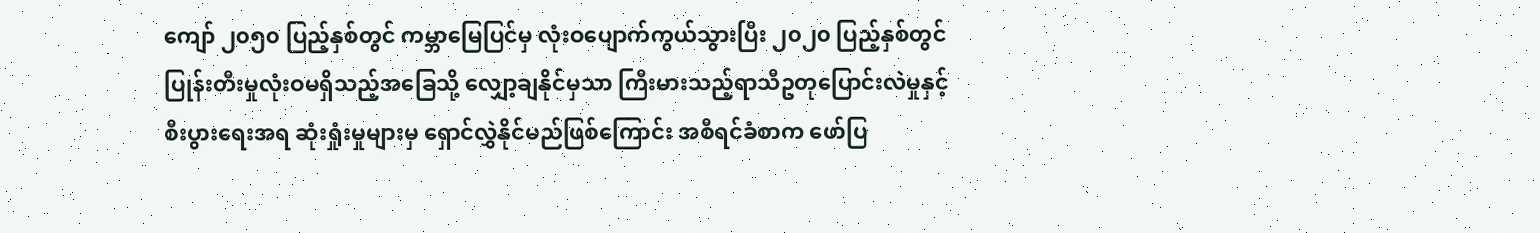ကျော် ၂၀၅၀ ပြည့်နှစ်တွင် ကမ္ဘာမြေပြင်မှ လုံးဝပျောက်ကွယ်သွားပြီး ၂၀၂၀ ပြည့်နှစ်တွင် ပြုန်းတီးမှုလုံးဝမရှိသည့်အခြေသို့ လျှော့ချနိုင်မှသာ ကြီးမားသည့်ရာသီဥတုပြောင်းလဲမှုနှင့် စီးပွားရေးအရ ဆုံးရှုံးမှုများမှ ရှောင်လွှဲနိုင်မည်ဖြစ်ကြောင်း အစီရင်ခံစာက ဖော်ပြ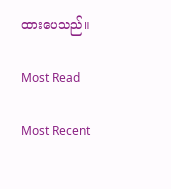ထားပေသည်။

Most Read

Most Recent